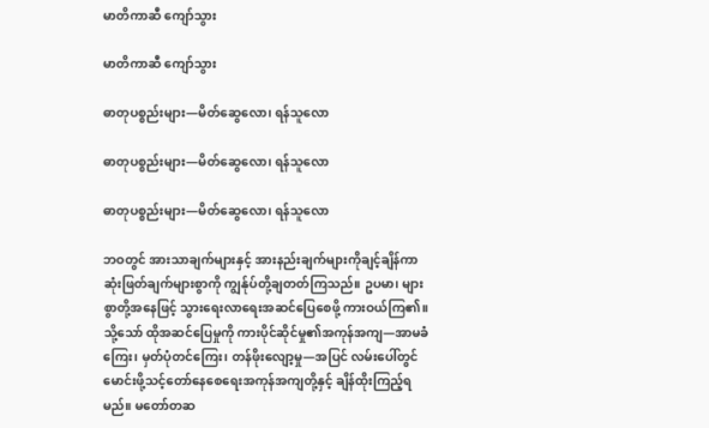မာတိကာဆီ ကျော်သွား

မာတိကာဆီ ကျော်သွား

ဓာတုပစ္စည်းများ—မိတ်ဆွေလော၊ ရန်သူလော

ဓာတုပစ္စည်းများ—မိတ်ဆွေလော၊ ရန်သူလော

ဓာတုပစ္စည်းများ—မိတ်ဆွေလော၊ ရန်သူလော

ဘဝတွင် အားသာချက်များနှင့် အားနည်းချက်များကိုချင့်ချိန်ကာ ဆုံးဖြတ်ချက်များစွာကို ကျွန်ုပ်တို့ချတတ်ကြသည်။ ဥပမာ၊ များစွာတို့အနေဖြင့် သွားရေးလာရေးအဆင်ပြေစေဖို့ ကားဝယ်ကြ၏။ သို့သော် ထိုအဆင်ပြေမှုကို ကားပိုင်ဆိုင်မှု၏အကုန်အကျ—အာမခံကြေး၊ မှတ်ပုံတင်ကြေး၊ တန်ဖိုးလျော့မှု—အပြင် လမ်းပေါ်တွင်မောင်းဖို့သင့်တော်နေစေရေးအကုန်အကျတို့နှင့် ချိန်ထိုးကြည့်ရမည်။ မတော်တဆ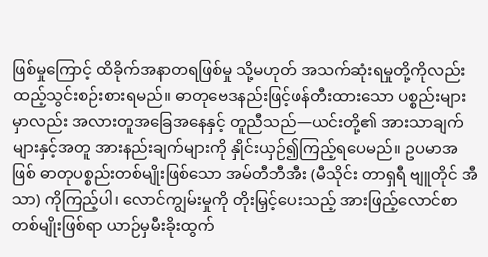ဖြစ်မှုကြောင့် ထိခိုက်အနာတရဖြစ်မှု သို့မဟုတ် အသက်ဆုံးရမှုတို့ကိုလည်း ထည့်သွင်းစဉ်းစားရမည်။ ဓာတုဗေဒနည်းဖြင့်ဖန်တီးထားသော ပစ္စည်းများမှာလည်း အလားတူအခြေအနေနှင့် တူညီသည်—ယင်းတို့၏ အားသာချက်များနှင့်အတူ အားနည်းချက်များကို နှိုင်းယှဉ်၍ကြည့်ရပေမည်။ ဥပမာအဖြစ် ဓာတုပစ္စည်းတစ်မျိုးဖြစ်သော အမ်တီဘီအီး (မီသိုင်း တာရှရီ ဗျူတိုင် အီသာ) ကိုကြည့်ပါ၊ လောင်ကျွမ်းမှုကို တိုးမြှင့်ပေးသည့် အားဖြည့်လောင်စာတစ်မျိုးဖြစ်ရာ ယာဉ်မှမီးခိုးထွက်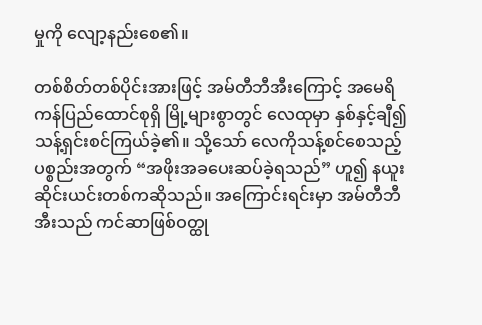မှုကို လျော့နည်းစေ၏။

တစ်စိတ်တစ်ပိုင်းအားဖြင့် အမ်တီဘီအီးကြောင့် အမေရိကန်ပြည်ထောင်စုရှိ မြို့များစွာတွင် လေထုမှာ နှစ်နှင့်ချီ၍သန့်ရှင်းစင်ကြယ်ခဲ့၏။ သို့သော် လေကိုသန့်စင်စေသည့်ပစ္စည်းအတွက် “အဖိုးအခပေးဆပ်ခဲ့ရသည်” ဟူ၍ နယူးဆိုင်းယင်းတစ်ကဆိုသည်။ အကြောင်းရင်းမှာ အမ်တီဘီအီးသည် ကင်ဆာဖြစ်ဝတ္ထု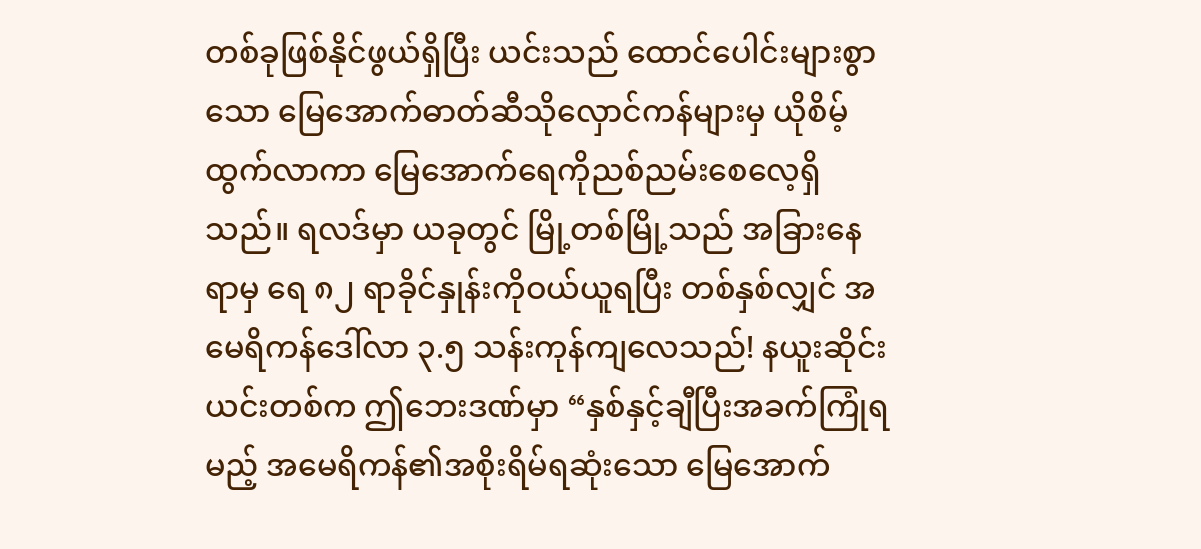တစ်ခုဖြစ်နိုင်ဖွယ်ရှိပြီး ယင်းသည် ထောင်ပေါင်းများစွာသော မြေအောက်ဓာတ်ဆီသိုလှောင်ကန်များမှ ယိုစိမ့်ထွက်လာကာ မြေအောက်ရေကိုညစ်ညမ်းစေလေ့ရှိသည်။ ရလဒ်မှာ ယခုတွင် မြို့တစ်မြို့သည် အခြားနေရာမှ ရေ ၈၂ ရာခိုင်နှုန်းကိုဝယ်ယူရပြီး တစ်နှစ်လျှင် အမေရိကန်ဒေါ်လာ ၃.၅ သန်းကုန်ကျလေသည်! နယူးဆိုင်းယင်းတစ်က ဤဘေးဒဏ်မှာ “နှစ်နှင့်ချီပြီးအခက်ကြုံရမည့် အမေရိကန်၏အစိုးရိမ်ရဆုံးသော မြေအောက်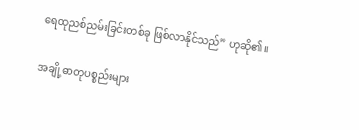ရေထုညစ်ညမ်းခြင်းတစ်ခု ဖြစ်လာနိုင်သည်” ဟုဆို၏။

အချို့ဓာတုပစ္စည်းများ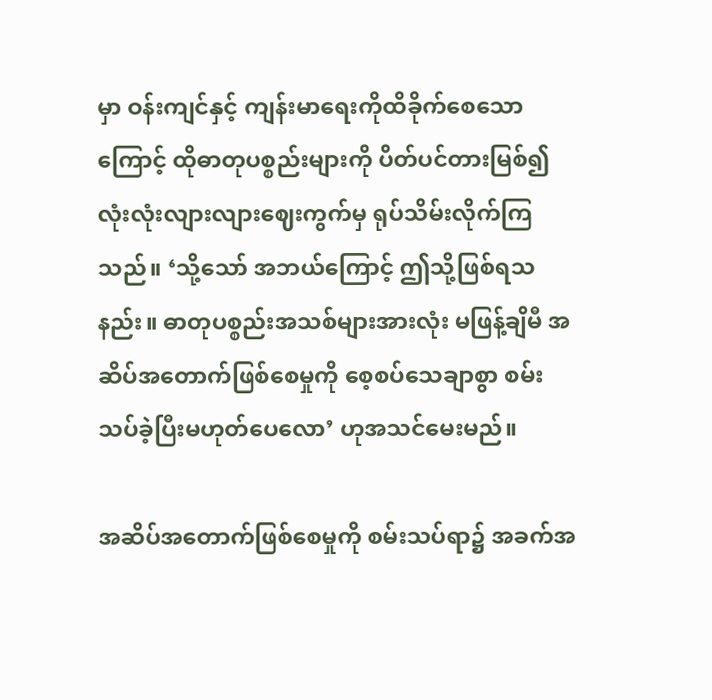မှာ ဝန်းကျင်နှင့် ကျန်းမာရေးကိုထိခိုက်စေသောကြောင့် ထိုဓာတုပစ္စည်းများကို ပိတ်ပင်တားမြစ်၍ လုံးလုံးလျားလျားဈေးကွက်မှ ရုပ်သိမ်းလိုက်ကြသည်။ ‘သို့သော် အဘယ်ကြောင့် ဤသို့ဖြစ်ရသနည်း။ ဓာတုပစ္စည်းအသစ်များအားလုံး မဖြန့်ချိမီ အဆိပ်အတောက်ဖြစ်စေမှုကို စေ့စပ်သေချာစွာ စမ်းသပ်ခဲ့ပြီးမဟုတ်ပေလော’ ဟုအသင်မေးမည်။

အဆိပ်အတောက်ဖြစ်စေမှုကို စမ်းသပ်ရာ၌ အခက်အ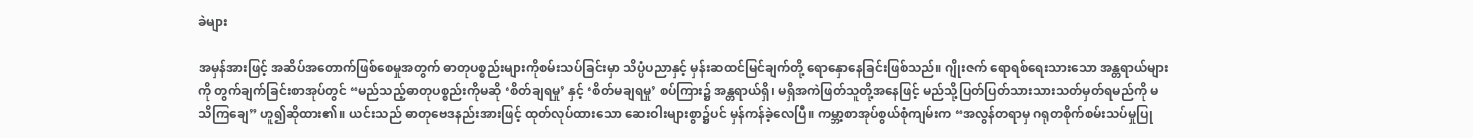ခဲများ

အမှန်အားဖြင့် အဆိပ်အတောက်ဖြစ်စေမှုအတွက် ဓာတုပစ္စည်းများကိုစမ်းသပ်ခြင်းမှာ သိပ္ပံပညာနှင့် မှန်းဆထင်မြင်ချက်တို့ ရောနှောနေခြင်းဖြစ်သည်။ ဂျိုးဇက် ရောရစ်ရေးသားသော အန္တရာယ်များကို တွက်ချက်ခြင်းစာအုပ်တွင် “မည်သည့်ဓာတုပစ္စည်းကိုမဆို ‘စိတ်ချရမှု’ နှင့် ‘စိတ်မချရမှု’ စပ်ကြား၌ အန္တရာယ်ရှိ၊ မရှိအကဲဖြတ်သူတို့အနေဖြင့် မည်သို့ပြတ်ပြတ်သားသားသတ်မှတ်ရမည်ကို မသိကြချေ” ဟူ၍ဆိုထား၏။ ယင်းသည် ဓာတုဗေဒနည်းအားဖြင့် ထုတ်လုပ်ထားသော ဆေးဝါးများစွာ၌ပင် မှန်ကန်ခဲ့လေပြီ။ ကမ္ဘာ့စာအုပ်စွယ်စုံကျမ်းက “အလွန်တရာမှ ဂရုတစိုက်စမ်းသပ်မှုပြု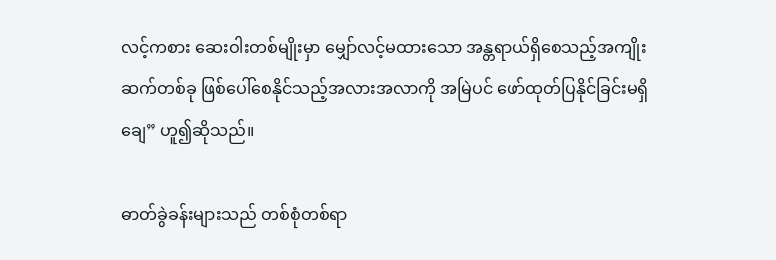လင့်ကစား ဆေးဝါးတစ်မျိုးမှာ မျှော်လင့်မထားသော အန္တရာယ်ရှိစေသည့်အကျိုးဆက်တစ်ခု ဖြစ်ပေါ်စေနိုင်သည့်အလားအလာကို အမြဲပင် ဖော်ထုတ်ပြနိုင်ခြင်းမရှိချေ” ဟူ၍ဆိုသည်။

ဓာတ်ခွဲခန်းများသည် တစ်စုံတစ်ရာ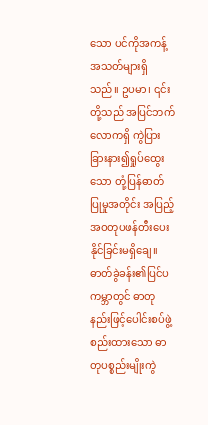သော ပင်ကိုအကန့်အသတ်များရှိသည်။ ဥပမာ၊ ၎င်းတို့သည် အပြင်ဘက်လောကရှိ ကွဲပြားခြားနား၍ရှုပ်ထွေးသော တုံ့ပြန်ဓာတ်ပြုမှုအတိုင်း အပြည့်အဝတုပဖန်တီးပေးနိုင်ခြင်းမရှိချေ။ ဓာတ်ခွဲခန်း၏ပြင်ပကမ္ဘာတွင် ဓာတုနည်းဖြင့်ပေါင်းစပ်ဖွဲ့စည်းထားသော ဓာတုပစ္စည်းမျိုးကွဲ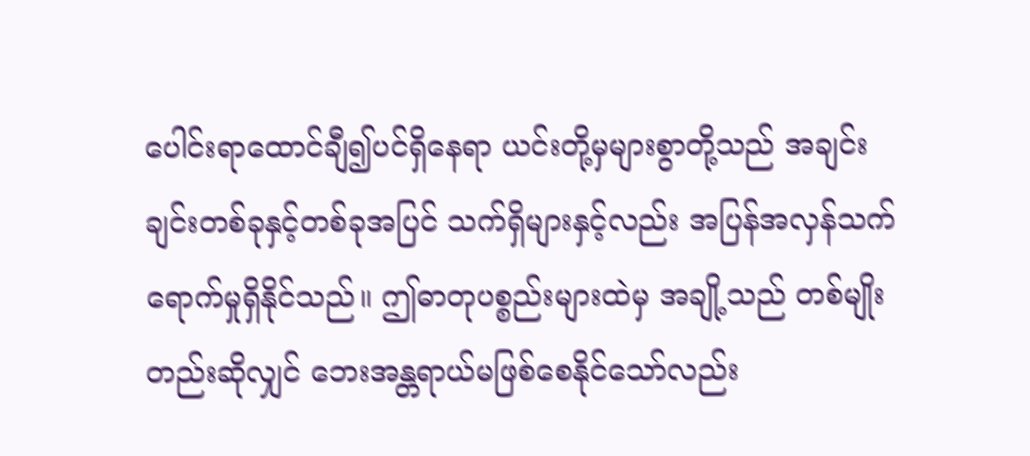ပေါင်းရာထောင်ချီ၍ပင်ရှိနေရာ ယင်းတို့မှများစွာတို့သည် အချင်းချင်းတစ်ခုနှင့်တစ်ခုအပြင် သက်ရှိများနှင့်လည်း အပြန်အလှန်သက်ရောက်မှုရှိနိုင်သည်။ ဤဓာတုပစ္စည်းများထဲမှ အချို့သည် တစ်မျိုးတည်းဆိုလျှင် ဘေးအန္တရာယ်မဖြစ်စေနိုင်သော်လည်း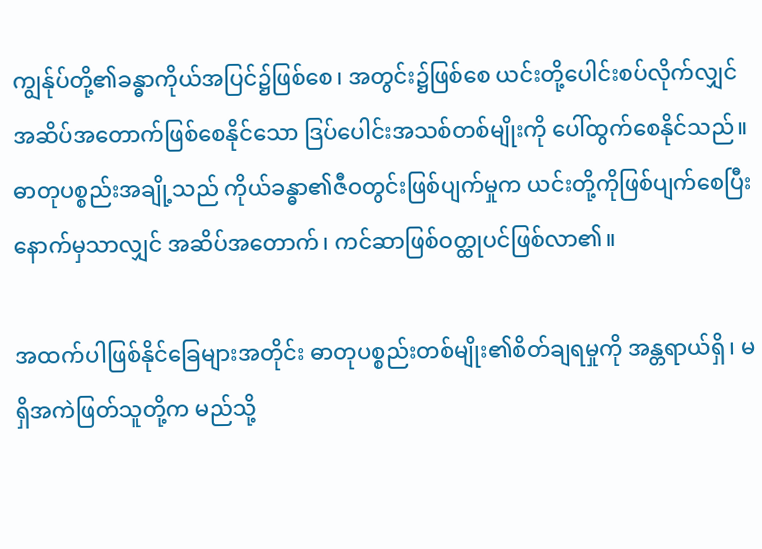ကျွန်ုပ်တို့၏ခန္ဓာကိုယ်အပြင်၌ဖြစ်စေ၊ အတွင်း၌ဖြစ်စေ ယင်းတို့ပေါင်းစပ်လိုက်လျှင် အဆိပ်အတောက်ဖြစ်စေနိုင်သော ဒြပ်ပေါင်းအသစ်တစ်မျိုးကို ပေါ်ထွက်စေနိုင်သည်။ ဓာတုပစ္စည်းအချို့သည် ကိုယ်ခန္ဓာ၏ဇီဝတွင်းဖြစ်ပျက်မှုက ယင်းတို့ကိုဖြစ်ပျက်စေပြီးနောက်မှသာလျှင် အဆိပ်အတောက်၊ ကင်ဆာဖြစ်ဝတ္ထုပင်ဖြစ်လာ၏။

အထက်ပါဖြစ်နိုင်ခြေများအတိုင်း ဓာတုပစ္စည်းတစ်မျိုး၏စိတ်ချရမှုကို အန္တရာယ်ရှိ၊ မရှိအကဲဖြတ်သူတို့က မည်သို့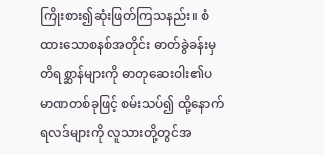ကြိုးစား၍ဆုံးဖြတ်ကြသနည်း။ စံထားသောစနစ်အတိုင်း ဓာတ်ခွဲခန်းမှတိရစ္ဆာန်များကို ဓာတုဆေးဝါး၏ပမာဏတစ်ခုဖြင့် စမ်းသပ်၍ ထို့နောက် ရလဒ်များကို လူသားတို့တွင်အ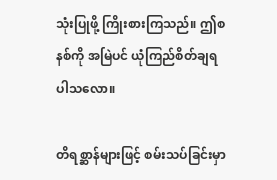သုံးပြုဖို့ ကြိုးစားကြသည်။ ဤစနစ်ကို အမြဲပင် ယုံကြည်စိတ်ချရပါသလော။

တိရစ္ဆာန်များဖြင့် စမ်းသပ်ခြင်းမှာ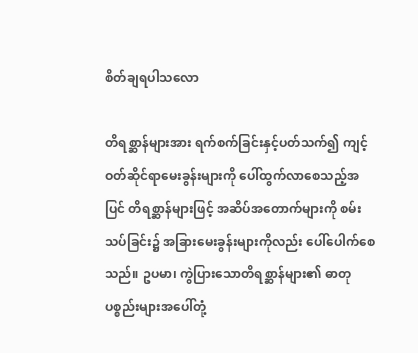စိတ်ချရပါသလော

တိရစ္ဆာန်များအား ရက်စက်ခြင်းနှင့်ပတ်သက်၍ ကျင့်ဝတ်ဆိုင်ရာမေးခွန်းများကို ပေါ်ထွက်လာစေသည့်အပြင် တိရစ္ဆာန်များဖြင့် အဆိပ်အတောက်များကို စမ်းသပ်ခြင်း၌ အခြားမေးခွန်းများကိုလည်း ပေါ်ပေါက်စေသည်။ ဥပမာ၊ ကွဲပြားသောတိရစ္ဆာန်များ၏ ဓာတုပစ္စည်းများအပေါ်တုံ့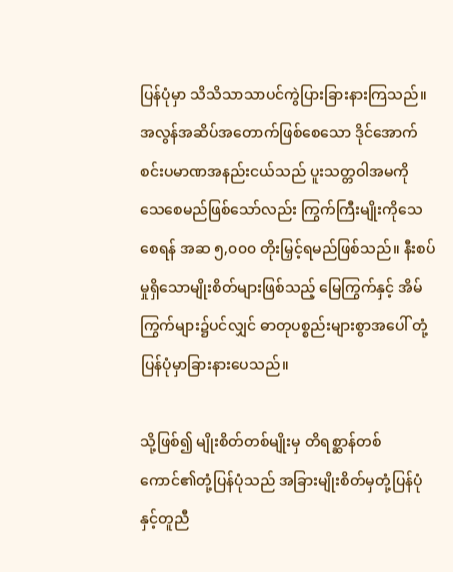ပြန်ပုံမှာ သိသိသာသာပင်ကွဲပြားခြားနားကြသည်။ အလွန်အဆိပ်အတောက်ဖြစ်စေသော ဒိုင်အောက်စင်းပမာဏအနည်းငယ်သည် ပူးသတ္တဝါအမကို သေစေမည်ဖြစ်သော်လည်း ကြွက်ကြီးမျိုးကိုသေစေရန် အဆ ၅,၀၀၀ တိုးမြှင့်ရမည်ဖြစ်သည်။ နီးစပ်မှုရှိသောမျိုးစိတ်များဖြစ်သည့် မြေကြွက်နှင့် အိမ်ကြွက်များ၌ပင်လျှင် ဓာတုပစ္စည်းများစွာအပေါ် တုံ့ပြန်ပုံမှာခြားနားပေသည်။

သို့ဖြစ်၍ မျိုးစိတ်တစ်မျိုးမှ တိရစ္ဆာန်တစ်ကောင်၏တုံ့ပြန်ပုံသည် အခြားမျိုးစိတ်မှတုံ့ပြန်ပုံနှင့်တူညီ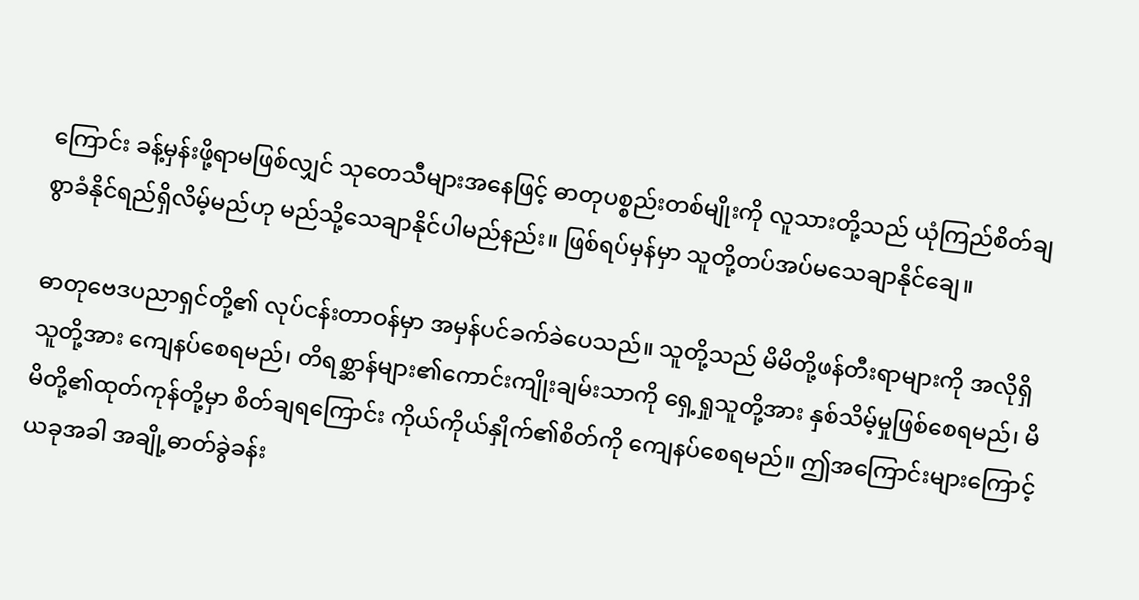ကြောင်း ခန့်မှန်းဖို့ရာမဖြစ်လျှင် သုတေသီများအနေဖြင့် ဓာတုပစ္စည်းတစ်မျိုးကို လူသားတို့သည် ယုံကြည်စိတ်ချစွာခံနိုင်ရည်ရှိလိမ့်မည်ဟု မည်သို့သေချာနိုင်ပါမည်နည်း။ ဖြစ်ရပ်မှန်မှာ သူတို့တပ်အပ်မသေချာနိုင်ချေ။

ဓာတုဗေဒပညာရှင်တို့၏ လုပ်ငန်းတာဝန်မှာ အမှန်ပင်ခက်ခဲပေသည်။ သူတို့သည် မိမိတို့ဖန်တီးရာများကို အလိုရှိသူတို့အား ကျေနပ်စေရမည်၊ တိရစ္ဆာန်များ၏ကောင်းကျိုးချမ်းသာကို ရှေ့ရှုသူတို့အား နှစ်သိမ့်မှုဖြစ်စေရမည်၊ မိမိတို့၏ထုတ်ကုန်တို့မှာ စိတ်ချရကြောင်း ကိုယ်ကိုယ်နှိုက်၏စိတ်ကို ကျေနပ်စေရမည်။ ဤအကြောင်းများကြောင့် ယခုအခါ အချို့ဓာတ်ခွဲခန်း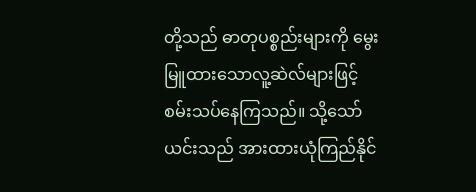တို့သည် ဓာတုပစ္စည်းများကို မွေးမြူထားသောလူ့ဆဲလ်များဖြင့် စမ်းသပ်နေကြသည်။ သို့သော် ယင်းသည် အားထားယုံကြည်နိုင်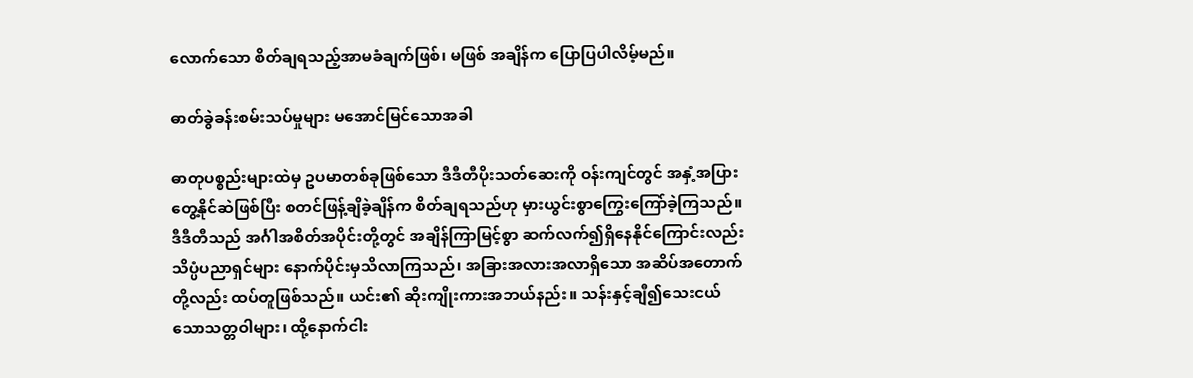လောက်သော စိတ်ချရသည့်အာမခံချက်ဖြစ်၊ မဖြစ် အချိန်က ပြောပြပါလိမ့်မည်။

ဓာတ်ခွဲခန်းစမ်းသပ်မှုများ မအောင်မြင်သောအခါ

ဓာတုပစ္စည်းများထဲမှ ဥပမာတစ်ခုဖြစ်သော ဒီဒီတီပိုးသတ်ဆေးကို ဝန်းကျင်တွင် အနှံ့အပြားတွေ့နိုင်ဆဲဖြစ်ပြီး စတင်ဖြန့်ချိခဲ့ချိန်က စိတ်ချရသည်ဟု မှားယွင်းစွာကြွေးကြော်ခဲ့ကြသည်။ ဒီဒီတီသည် အင်္ဂါအစိတ်အပိုင်းတို့တွင် အချိန်ကြာမြင့်စွာ ဆက်လက်၍ရှိနေနိုင်ကြောင်းလည်း သိပ္ပံပညာရှင်များ နောက်ပိုင်းမှသိလာကြသည်၊ အခြားအလားအလာရှိသော အဆိပ်အတောက်တို့လည်း ထပ်တူဖြစ်သည်။ ယင်း၏ ဆိုးကျိုးကားအဘယ်နည်း။ သန်းနှင့်ချီ၍သေးငယ်သောသတ္တဝါများ၊ ထို့နောက်ငါး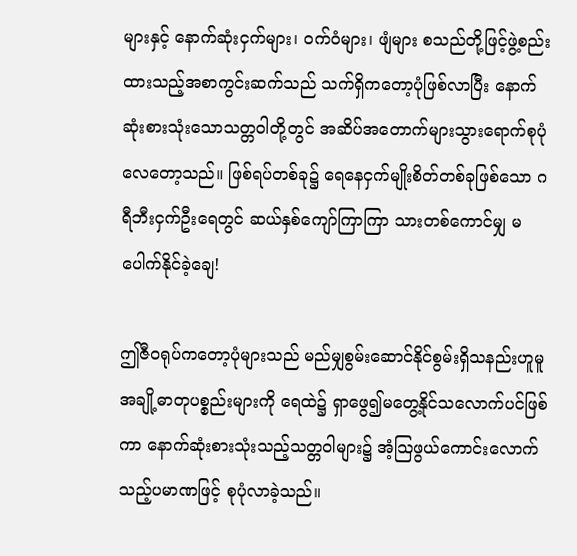များနှင့် နောက်ဆုံးငှက်များ၊ ဝက်ဝံများ၊ ဖျံများ စသည်တို့ဖြင့်ဖွဲ့စည်းထားသည့်အစာကွင်းဆက်သည် သက်ရှိကတော့ပုံဖြစ်လာပြီး နောက်ဆုံးစားသုံးသောသတ္တဝါတို့တွင် အဆိပ်အတောက်များသွားရောက်စုပုံလေတော့သည်။ ဖြစ်ရပ်တစ်ခု၌ ရေနေငှက်မျိုးစိတ်တစ်ခုဖြစ်သော ဂရီဘီးငှက်ဦးရေတွင် ဆယ်နှစ်ကျော်ကြာကြာ သားတစ်ကောင်မျှ မပေါက်နိုင်ခဲ့ချေ!

ဤဇီဝရုပ်ကတော့ပုံများသည် မည်မျှစွမ်းဆောင်နိုင်စွမ်းရှိသနည်းဟူမူ အချို့ဓာတုပစ္စည်းများကို ရေထဲ၌ ရှာဖွေ၍မတွေ့နိုင်သလောက်ပင်ဖြစ်ကာ နောက်ဆုံးစားသုံးသည့်သတ္တဝါများ၌ အံ့သြဖွယ်ကောင်းလောက်သည့်ပမာဏဖြင့် စုပုံလာခဲ့သည်။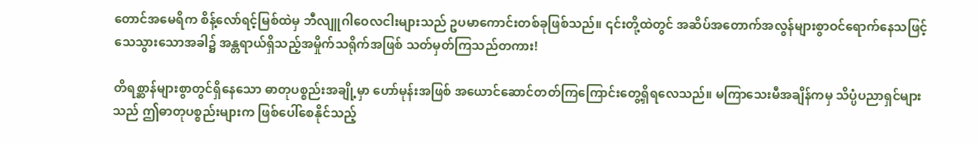တောင်အမေရိက စိန့်လော်ရင့်မြစ်ထဲမှ ဘီလျူဂါဝေလငါးများသည် ဥပမာကောင်းတစ်ခုဖြစ်သည်။ ၎င်းတို့ထဲတွင် အဆိပ်အတောက်အလွန်များစွာဝင်ရောက်နေသဖြင့် သေသွားသောအခါ၌ အန္တရာယ်ရှိသည့်အမှိုက်သရိုက်အဖြစ် သတ်မှတ်ကြသည်တကား!

တိရစ္ဆာန်များစွာတွင်ရှိနေသော ဓာတုပစ္စည်းအချို့မှာ ဟော်မုန်းအဖြစ် အယောင်ဆောင်တတ်ကြကြောင်းတွေ့ရှိရလေသည်။ မကြာသေးမီအချိန်ကမှ သိပ္ပံပညာရှင်များသည် ဤဓာတုပစ္စည်းများက ဖြစ်ပေါ်စေနိုင်သည့်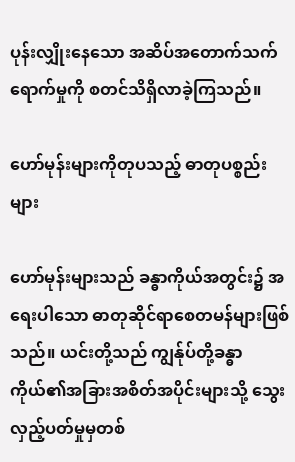ပုန်းလျှိုးနေသော အဆိပ်အတောက်သက်ရောက်မှုကို စတင်သိရှိလာခဲ့ကြသည်။

ဟော်မုန်းများကိုတုပသည့် ဓာတုပစ္စည်းများ

ဟော်မုန်းများသည် ခန္ဓာကိုယ်အတွင်း၌ အရေးပါသော ဓာတုဆိုင်ရာစေတမန်များဖြစ်သည်။ ယင်းတို့သည် ကျွန်ုပ်တို့ခန္ဓာကိုယ်၏အခြားအစိတ်အပိုင်းများသို့ သွေးလှည့်ပတ်မှုမှတစ်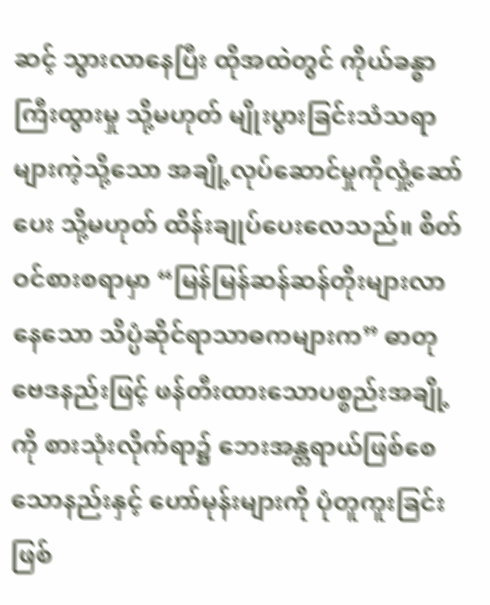ဆင့် သွားလာနေပြီး ထိုအထဲတွင် ကိုယ်ခန္ဓာကြီးထွားမှု သို့မဟုတ် မျိုးပွားခြင်းသံသရာများကဲ့သို့သော အချို့လုပ်ဆောင်မှုကိုလှုံ့ဆော်ပေး သို့မဟုတ် ထိန်းချုပ်ပေးလေသည်။ စိတ်ဝင်စားစရာမှာ “မြန်မြန်ဆန်ဆန်တိုးများလာနေသော သိပ္ပံဆိုင်ရာသာဓကများက” ဓာတုဗေဒနည်းဖြင့် ဖန်တီးထားသောပစ္စည်းအချို့ကို စားသုံးလိုက်ရာ၌ ဘေးအန္တရာယ်ဖြစ်စေသောနည်းနှင့် ဟော်မုန်းများကို ပုံတူကူးခြင်းဖြစ်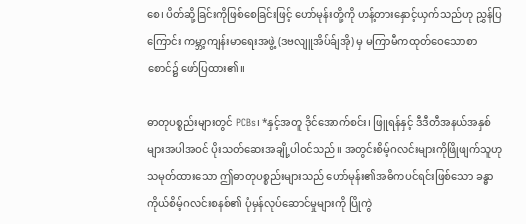စေ၊ ပိတ်ဆို့ခြင်းကိုဖြစ်စေခြင်းဖြင့် ဟော်မုန်းတို့ကို ဟန့်တားနှောင့်ယှက်သည်ဟု ညွှန်ပြကြောင်း ကမ္ဘာ့ကျန်းမာရေးအဖွဲ့ (ဒဗလျူအိပ်ခ်ျအို) မှ မကြာမီကထုတ်ဝေသောစာစောင်၌ ဖော်ပြထား၏။

ဓာတုပစ္စည်းများတွင် PCBs၊ *နှင့်အတူ ဒိုင်အောက်စင်း၊ ဖြူရန်နှင့် ဒီဒီတီအနယ်အနှစ်များအပါအဝင် ပိုးသတ်ဆေးအချို့ပါဝင်သည်။ အတွင်းစိမ့်ဂလင်းများကိုဖြိုဖျက်သူဟု သမုတ်ထားသော ဤဓာတုပစ္စည်းများသည် ဟော်မုန်း၏အဓိကပင်ရင်းဖြစ်သော ခန္ဓာကိုယ်စိမ့်ဂလင်းစနစ်၏ ပုံမှန်လုပ်ဆောင်မှုများကို ပြိုကွဲ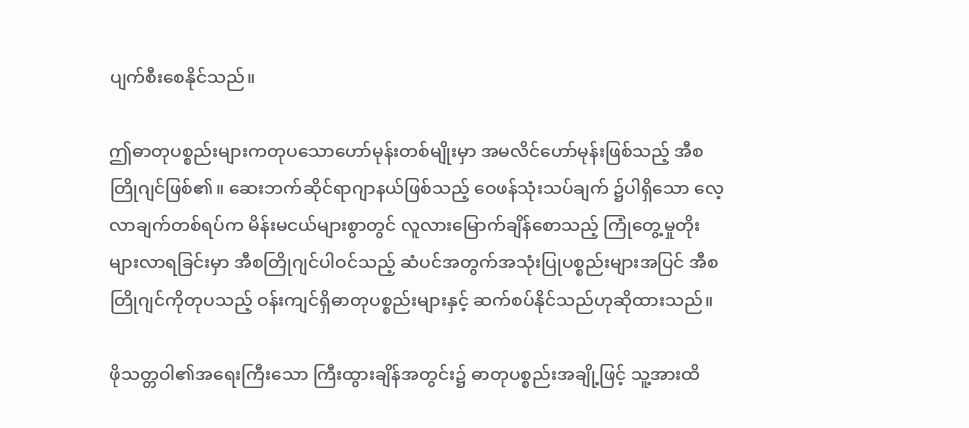ပျက်စီးစေနိုင်သည်။

ဤဓာတုပစ္စည်းများကတုပသောဟော်မုန်းတစ်မျိုးမှာ အမလိင်ဟော်မုန်းဖြစ်သည့် အီစတြိုဂျင်ဖြစ်၏။ ဆေးဘက်ဆိုင်ရာဂျာနယ်ဖြစ်သည့် ဝေဖန်သုံးသပ်ချက် ၌ပါရှိသော လေ့လာချက်တစ်ရပ်က မိန်းမငယ်များစွာတွင် လူလားမြောက်ချိန်စောသည့် ကြုံတွေ့မှုတိုးများလာရခြင်းမှာ အီစတြိုဂျင်ပါဝင်သည့် ဆံပင်အတွက်အသုံးပြုပစ္စည်းများအပြင် အီစတြိုဂျင်ကိုတုပသည့် ဝန်းကျင်ရှိဓာတုပစ္စည်းများနှင့် ဆက်စပ်နိုင်သည်ဟုဆိုထားသည်။

ဖိုသတ္တဝါ၏အရေးကြီးသော ကြီးထွားချိန်အတွင်း၌ ဓာတုပစ္စည်းအချို့ဖြင့် သူ့အားထိ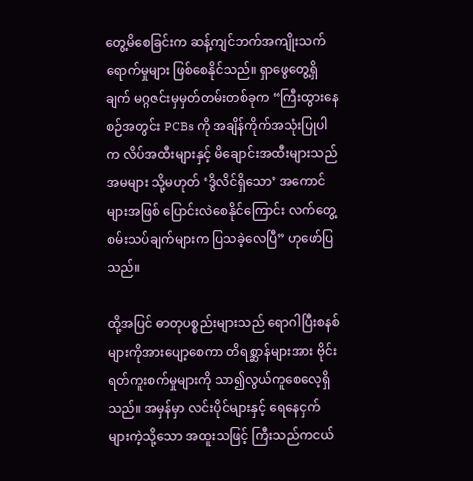တွေ့မိစေခြင်းက ဆန့်ကျင်ဘက်အကျိုးသက်ရောက်မှုများ ဖြစ်စေနိုင်သည်။ ရှာဖွေတွေ့ရှိချက် မဂ္ဂဇင်းမှမှတ်တမ်းတစ်ခုက “ကြီးထွားနေစဉ်အတွင်း PCBs ကို အချိန်ကိုက်အသုံးပြုပါက လိပ်အထီးများနှင့် မိချောင်းအထီးများသည် အမများ သို့မဟုတ် ‘ဒွိလိင်ရှိသော’ အကောင်များအဖြစ် ပြောင်းလဲစေနိုင်ကြောင်း လက်တွေ့စမ်းသပ်ချက်များက ပြသခဲ့လေပြီ” ဟုဖော်ပြသည်။

ထို့အပြင် ဓာတုပစ္စည်းများသည် ရောဂါပြီးစနစ်များကိုအားပျော့စေကာ တိရစ္ဆာန်များအား ဗိုင်းရတ်ကူးစက်မှုများကို သာ၍လွယ်ကူစေလေ့ရှိသည်။ အမှန်မှာ လင်းပိုင်များနှင့် ရေနေငှက်များကဲ့သို့သော အထူးသဖြင့် ကြီးသည်ကငယ်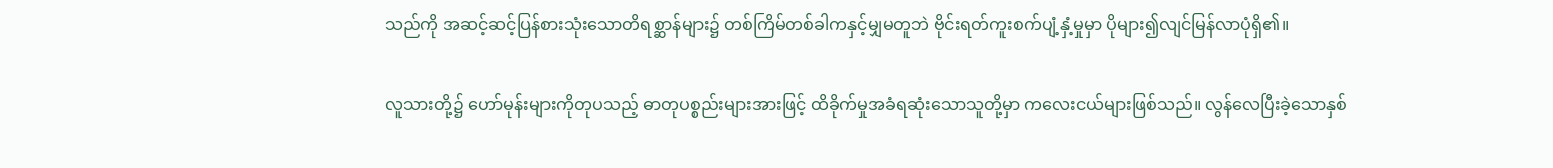သည်ကို အဆင့်ဆင့်ပြန်စားသုံးသောတိရစ္ဆာန်များ၌ တစ်ကြိမ်တစ်ခါကနှင့်မျှမတူဘဲ ဗိုင်းရတ်ကူးစက်ပျံ့နှံ့မှုမှာ ပိုများ၍လျင်မြန်လာပုံရှိ၏။

လူသားတို့၌ ဟော်မုန်းများကိုတုပသည့် ဓာတုပစ္စည်းများအားဖြင့် ထိခိုက်မှုအခံရဆုံးသောသူတို့မှာ ကလေးငယ်များဖြစ်သည်။ လွန်လေပြီးခဲ့သောနှစ်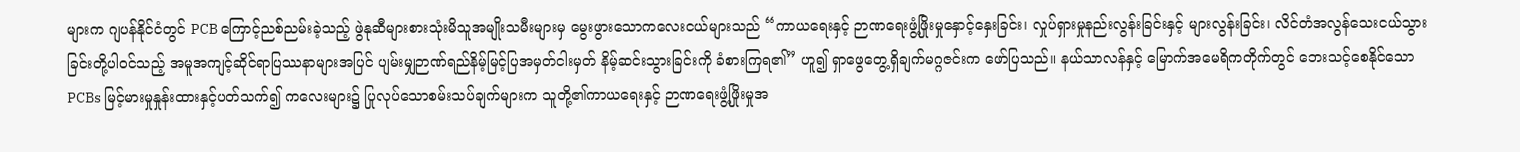များက ဂျပန်နိုင်ငံတွင် PCB ကြောင့်ညစ်ညမ်းခဲ့သည့် ဖွဲနုဆီများစားသုံးမိသူအမျိုးသမီးများမှ မွေးဖွားသောကလေးငယ်များသည် “ကာယရေးနှင့် ဉာဏရေးဖွံ့ဖြိုးမှုနှောင့်နှေးခြင်း၊ လှုပ်ရှားမှုနည်းလွန်းခြင်းနှင့် များလွန်းခြင်း၊ လိင်တံအလွန်သေးငယ်သွားခြင်းတို့ပါဝင်သည့် အမူအကျင့်ဆိုင်ရာပြဿနာများအပြင် ပျမ်းမျှဉာဏ်ရည်နိမ့်မြင့်ပြအမှတ်ငါးမှတ် နိမ့်ဆင်းသွားခြင်းကို ခံစားကြရ၏” ဟူ၍ ရှာဖွေတွေ့ရှိချက်မဂ္ဂဇင်းက ဖော်ပြသည်။ နယ်သာလန်နှင့် မြောက်အမေရိကတိုက်တွင် ဘေးသင့်စေနိုင်သော PCBs မြင့်မားမှုနှုန်းထားနှင့်ပတ်သက်၍ ကလေးများ၌ ပြုလုပ်သောစမ်းသပ်ချက်များက သူတို့၏ကာယရေးနှင့် ဉာဏရေးဖွံ့ဖြိုးမှုအ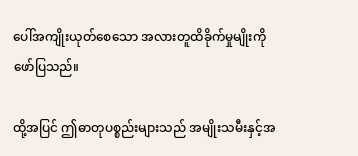ပေါ်အကျိုးယုတ်စေသော အလားတူထိခိုက်မှုမျိုးကို ဖော်ပြသည်။

ထို့အပြင် ဤဓာတုပစ္စည်းများသည် အမျိုးသမီးနှင့်အ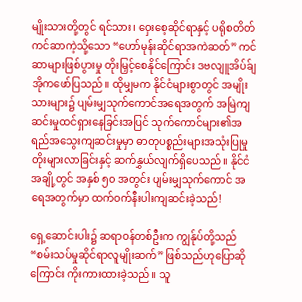မျိုးသားတို့တွင် ရင်သား၊ ဝှေးစေ့ဆိုင်ရာနှင့် ပရိုစတိတ်ကင်ဆာကဲ့သို့သော “ဟော်မုန်းဆိုင်ရာအကဲဆတ်” ကင်ဆာများဖြစ်ပွားမှု တိုးမြှင့်စေနိုင်ကြောင်း ဒဗလျူအိပ်ခ်ျအိုကဖော်ပြသည်။ ထိုမျှမက နိုင်ငံများစွာတွင် အမျိုးသားများ၌ ပျမ်းမျှသုက်ကောင်အရေအတွက် အမြဲကျဆင်းမှုထင်ရှားနေခြင်းအပြင် သုက်ကောင်များ၏အရည်အသွေးကျဆင်းမှုမှာ ဓာတုပစ္စည်းများအသုံးပြုမှု တိုးများလာခြင်းနှင့် ဆက်နွှယ်လျက်ရှိပေသည်။ နိုင်ငံအချို့တွင် အနှစ် ၅၀ အတွင်း ပျမ်းမျှသုက်ကောင် အရေအတွက်မှာ ထက်ဝက်နီးပါးကျဆင်းခဲ့သည်!

ရှေ့ဆောင်းပါး၌ ဆရာဝန်တစ်ဦးက ကျွန်ုပ်တို့သည် “စမ်းသပ်မှုဆိုင်ရာလူမျိုးဆက်” ဖြစ်သည်ဟုပြောဆိုကြောင်း ကိုးကားထားခဲ့သည်။ သူ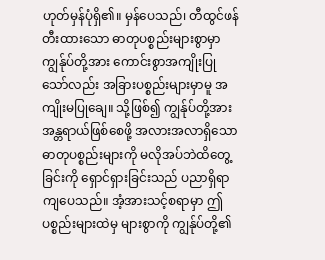ဟုတ်မှန်ပုံရှိ၏။ မှန်ပေသည်၊ တီထွင်ဖန်တီးထားသော ဓာတုပစ္စည်းများစွာမှာ ကျွန်ုပ်တို့အား ကောင်းစွာအကျိုးပြုသော်လည်း အခြားပစ္စည်းများမှာမူ အကျိုးမပြုချေ။ သို့ဖြစ်၍ ကျွန်ုပ်တို့အား အန္တရာယ်ဖြစ်စေဖို့ အလားအလာရှိသော ဓာတုပစ္စည်းများကို မလိုအပ်ဘဲထိတွေ့ခြင်းကို ရှောင်ရှားခြင်းသည် ပညာရှိရာကျပေသည်။ အံ့အားသင့်စရာမှာ ဤပစ္စည်းများထဲမှ များစွာကို ကျွန်ုပ်တို့၏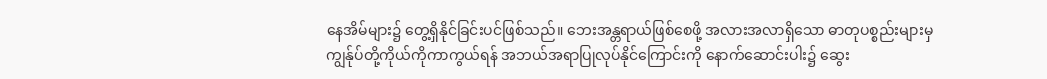နေအိမ်များ၌ တွေ့ရှိနိုင်ခြင်းပင်ဖြစ်သည်။ ဘေးအန္တရာယ်ဖြစ်စေဖို့ အလားအလာရှိသော ဓာတုပစ္စည်းများမှ ကျွန်ုပ်တို့ကိုယ်ကိုကာကွယ်ရန် အဘယ်အရာပြုလုပ်နိုင်ကြောင်းကို နောက်ဆောင်းပါး၌ ဆွေး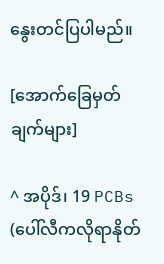နွေးတင်ပြပါမည်။

[အောက်ခြေမှတ်ချက်များ]

^ အပိုဒ်၊ 19 PCBs (ပေါ်လီကလိုရာနိုတ်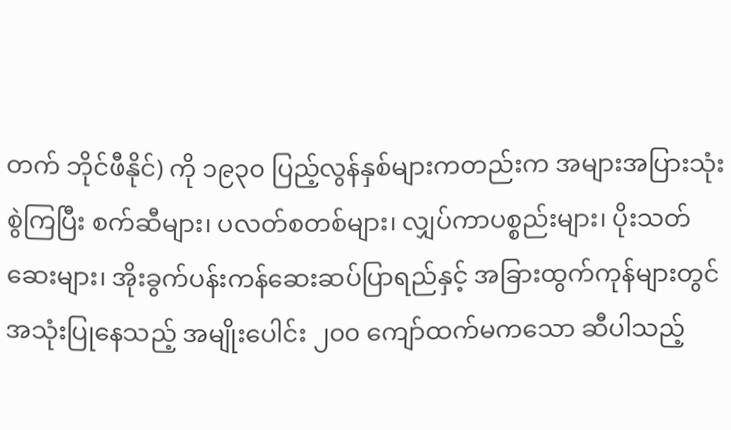တက် ဘိုင်ဖီနိုင်) ကို ၁၉၃၀ ပြည့်လွန်နှစ်များကတည်းက အများအပြားသုံးစွဲကြပြီး စက်ဆီများ၊ ပလတ်စတစ်များ၊ လျှပ်ကာပစ္စည်းများ၊ ပိုးသတ်ဆေးများ၊ အိုးခွက်ပန်းကန်ဆေးဆပ်ပြာရည်နှင့် အခြားထွက်ကုန်များတွင်အသုံးပြုနေသည့် အမျိုးပေါင်း ၂၀၀ ကျော်ထက်မကသော ဆီပါသည့်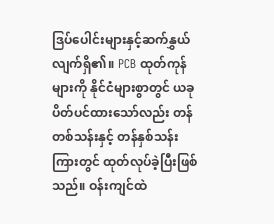ဒြပ်ပေါင်းများနှင့်ဆက်နွှယ်လျက်ရှိ၏။ PCB ထုတ်ကုန်များကို နိုင်ငံများစွာတွင် ယခု ပိတ်ပင်ထားသော်လည်း တန်တစ်သန်းနှင့် တန်နှစ်သန်းကြားတွင် ထုတ်လုပ်ခဲ့ပြီးဖြစ်သည်။ ဝန်းကျင်ထဲ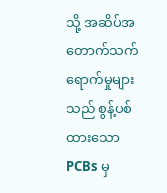သို့ အဆိပ်အတောက်သက်ရောက်မှုများသည် စွန့်ပစ်ထားသော PCBs မှ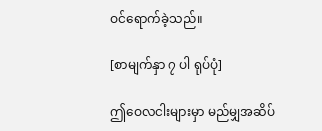ဝင်ရောက်ခဲ့သည်။

[စာမျက်နှာ ၇ ပါ ရုပ်ပုံ]

ဤဝေလငါးများမှာ မည်မျှအဆိပ်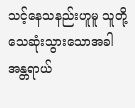သင့်နေသနည်းဟူမူ သူတို့သေဆုံးသွားသောအခါ အန္တရာယ်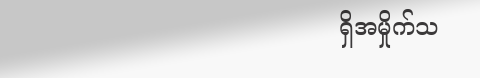ရှိအမှိုက်သ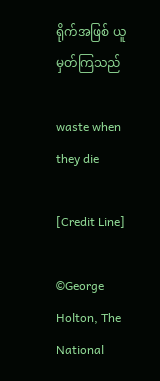ရိုက်အဖြစ် ယူမှတ်ကြသည်

waste when they die

[Credit Line]

©George Holton, The National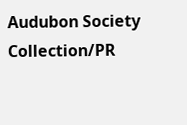Audubon Society Collection/PR